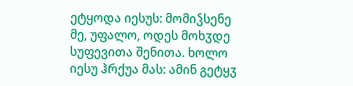ეტყოდა იესუს: მომიჴსენე მე, უფალო, ოდეს მოხჳდე სუფევითა შენითა. ხოლო იესუ ჰრქუა მას: ამინ გეტყჳ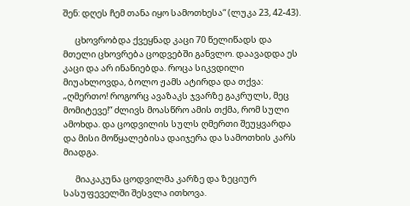შენ: დღეს ჩემ თანა იყო სამოთხესა“ (ლუკა 23, 42-43).

      ცხოვრობდა ქვეყნად კაცი 70 წელიწადს და მთელი ცხოვრება ცოდვებში განვლო. დაავადდა ეს კაცი და არ ინანიებდა. როცა სიკვდილი მიუახლოვდა, ბოლო ჟამს ატირდა და თქვა: „ღმერთო! როგორც ავაზაკს ჯვარზე გაკრულს, მეც მომიტევე!“ ძლივს მოასწრო ამის თქმა, რომ სული ამოხდა. და ცოდვილის სულს ღმერთი შეუყვარდა და მისი მოწყალებისა დაიჯერა და სამოთხის კარს მიადგა.

      მიაკაკუნა ცოდვილმა კარზე და ზეციურ სასუფეველში შესვლა ითხოვა.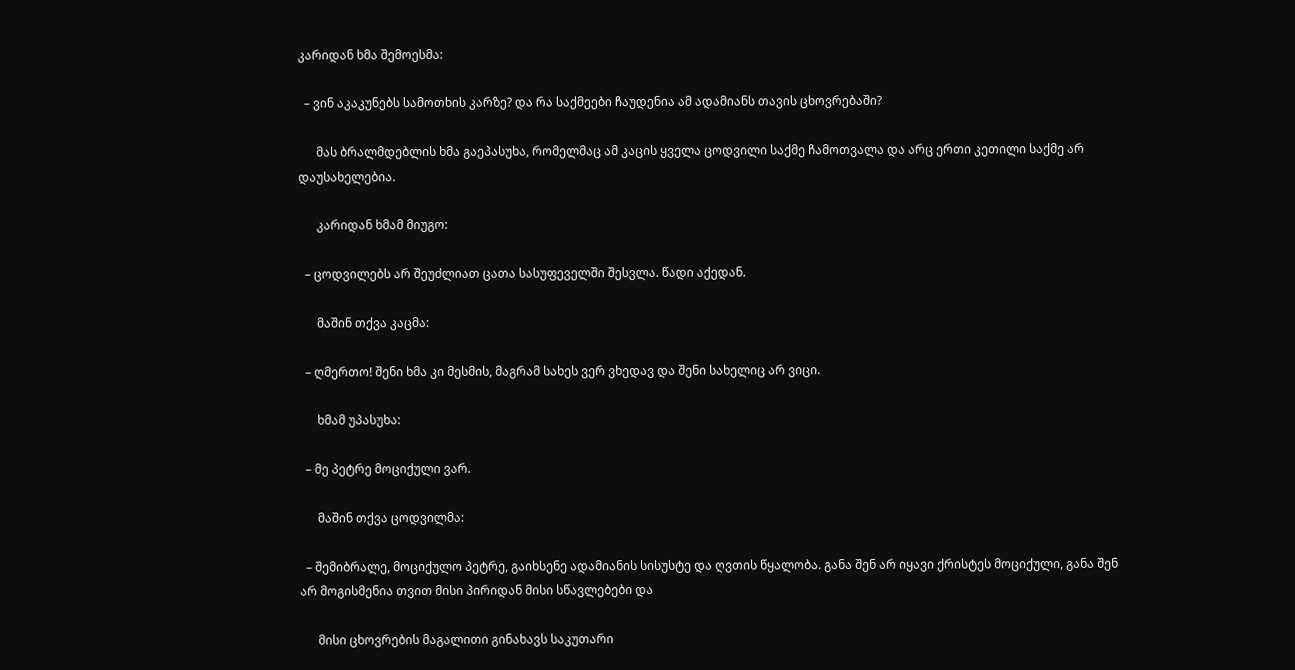კარიდან ხმა შემოესმა:

  – ვინ აკაკუნებს სამოთხის კარზე? და რა საქმეები ჩაუდენია ამ ადამიანს თავის ცხოვრებაში?

      მას ბრალმდებლის ხმა გაეპასუხა, რომელმაც ამ კაცის ყველა ცოდვილი საქმე ჩამოთვალა და არც ერთი კეთილი საქმე არ დაუსახელებია.

      კარიდან ხმამ მიუგო:

  – ცოდვილებს არ შეუძლიათ ცათა სასუფეველში შესვლა. წადი აქედან.

      მაშინ თქვა კაცმა:

  – ღმერთო! შენი ხმა კი მესმის, მაგრამ სახეს ვერ ვხედავ და შენი სახელიც არ ვიცი.

      ხმამ უპასუხა:

  – მე პეტრე მოციქული ვარ.

      მაშინ თქვა ცოდვილმა:

  – შემიბრალე, მოციქულო პეტრე, გაიხსენე ადამიანის სისუსტე და ღვთის წყალობა. განა შენ არ იყავი ქრისტეს მოციქული, განა შენ არ მოგისმენია თვით მისი პირიდან მისი სწავლებები და

      მისი ცხოვრების მაგალითი გინახავს საკუთარი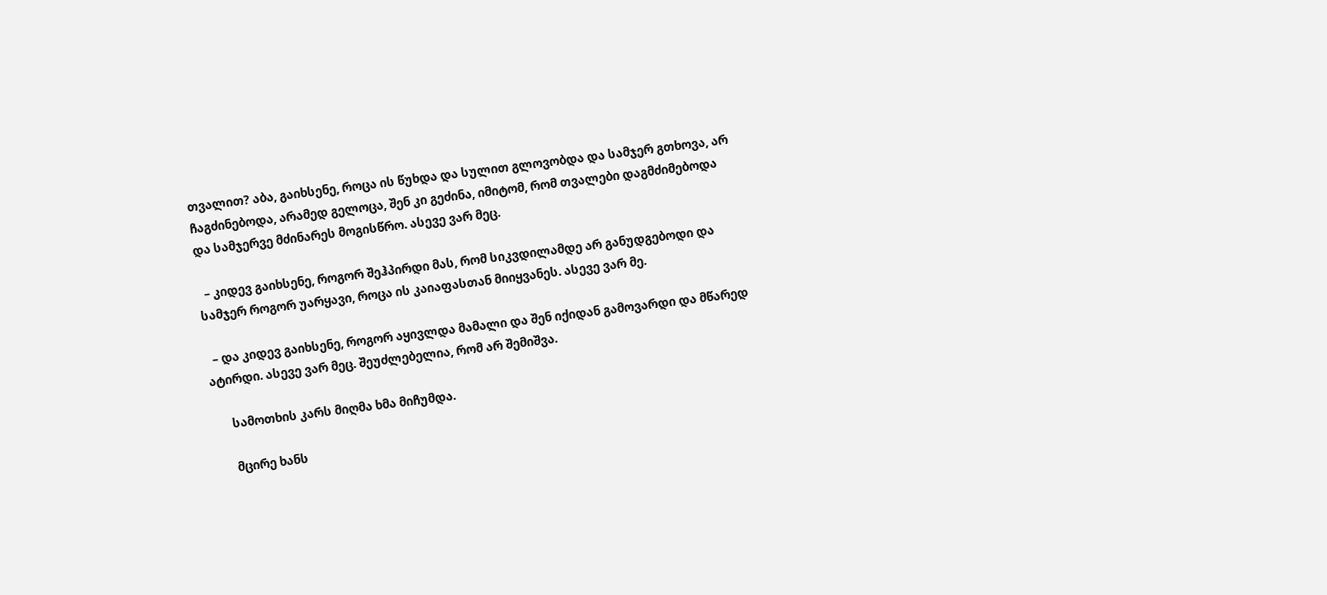თვალით? აბა, გაიხსენე, როცა ის წუხდა და სულით გლოვობდა და სამჯერ გთხოვა, არ ჩაგძინებოდა, არამედ გელოცა, შენ კი გეძინა, იმიტომ, რომ თვალები დაგმძიმებოდა და სამჯერვე მძინარეს მოგისწრო. ასევე ვარ მეც.

  – კიდევ გაიხსენე, როგორ შეჰპირდი მას, რომ სიკვდილამდე არ განუდგებოდი და სამჯერ როგორ უარყავი, როცა ის კაიაფასთან მიიყვანეს. ასევე ვარ მე.

  – და კიდევ გაიხსენე, როგორ აყივლდა მამალი და შენ იქიდან გამოვარდი და მწარედ ატირდი. ასევე ვარ მეც. შეუძლებელია, რომ არ შემიშვა.

      სამოთხის კარს მიღმა ხმა მიჩუმდა.

      მცირე ხანს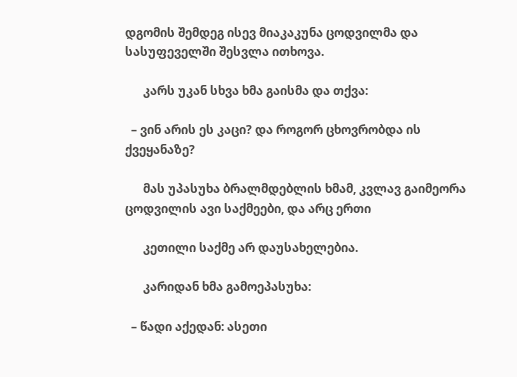დგომის შემდეგ ისევ მიაკაკუნა ცოდვილმა და სასუფეველში შესვლა ითხოვა.

      კარს უკან სხვა ხმა გაისმა და თქვა:

  – ვინ არის ეს კაცი? და როგორ ცხოვრობდა ის ქვეყანაზე?

      მას უპასუხა ბრალმდებლის ხმამ, კვლავ გაიმეორა ცოდვილის ავი საქმეები, და არც ერთი

      კეთილი საქმე არ დაუსახელებია.

      კარიდან ხმა გამოეპასუხა:

  – წადი აქედან: ასეთი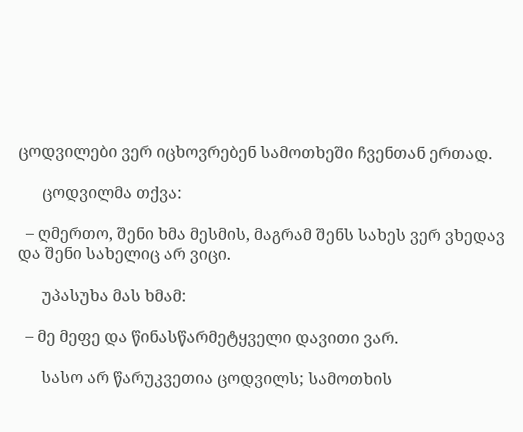ცოდვილები ვერ იცხოვრებენ სამოთხეში ჩვენთან ერთად.

      ცოდვილმა თქვა:

  – ღმერთო, შენი ხმა მესმის, მაგრამ შენს სახეს ვერ ვხედავ და შენი სახელიც არ ვიცი.

      უპასუხა მას ხმამ:

  – მე მეფე და წინასწარმეტყველი დავითი ვარ.

      სასო არ წარუკვეთია ცოდვილს; სამოთხის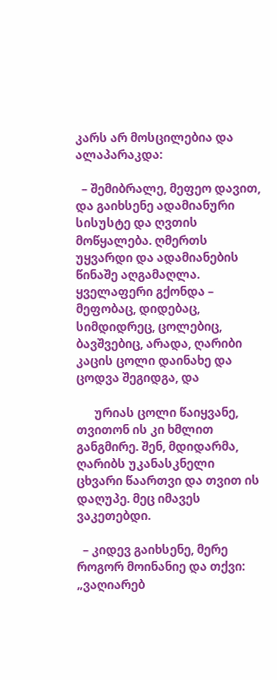კარს არ მოსცილებია და ალაპარაკდა:

  – შემიბრალე, მეფეო დავით, და გაიხსენე ადამიანური სისუსტე და ღვთის მოწყალება. ღმერთს უყვარდი და ადამიანების წინაშე აღგამაღლა. ყველაფერი გქონდა – მეფობაც, დიდებაც, სიმდიდრეც, ცოლებიც, ბავშვებიც, არადა, ღარიბი კაცის ცოლი დაინახე და ცოდვა შეგიდგა, და

      ურიას ცოლი წაიყვანე, თვითონ ის კი ხმლით განგმირე. შენ, მდიდარმა, ღარიბს უკანასკნელი ცხვარი წაართვი და თვით ის დაღუპე. მეც იმავეს ვაკეთებდი.

  – კიდევ გაიხსენე, მერე როგორ მოინანიე და თქვი: „ვაღიარებ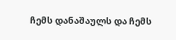ჩემს დანაშაულს და ჩემს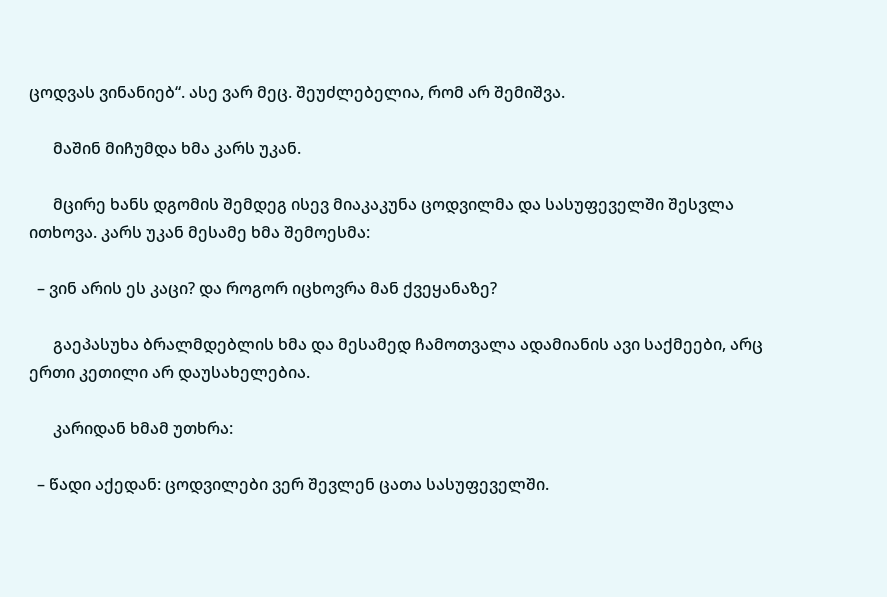ცოდვას ვინანიებ“. ასე ვარ მეც. შეუძლებელია, რომ არ შემიშვა.

      მაშინ მიჩუმდა ხმა კარს უკან.

      მცირე ხანს დგომის შემდეგ ისევ მიაკაკუნა ცოდვილმა და სასუფეველში შესვლა ითხოვა. კარს უკან მესამე ხმა შემოესმა:

  – ვინ არის ეს კაცი? და როგორ იცხოვრა მან ქვეყანაზე?

      გაეპასუხა ბრალმდებლის ხმა და მესამედ ჩამოთვალა ადამიანის ავი საქმეები, არც ერთი კეთილი არ დაუსახელებია.

      კარიდან ხმამ უთხრა:

  – წადი აქედან: ცოდვილები ვერ შევლენ ცათა სასუფეველში.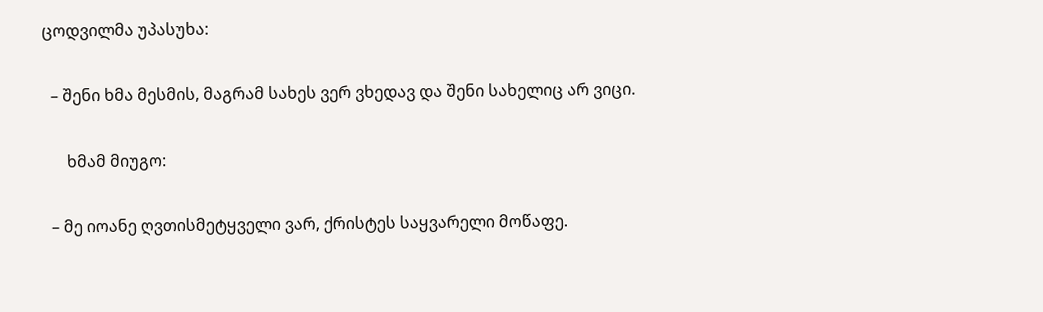ცოდვილმა უპასუხა:

  – შენი ხმა მესმის, მაგრამ სახეს ვერ ვხედავ და შენი სახელიც არ ვიცი.

      ხმამ მიუგო:

  – მე იოანე ღვთისმეტყველი ვარ, ქრისტეს საყვარელი მოწაფე.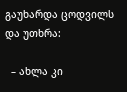გაუხარდა ცოდვილს და უთხრა:

  – ახლა კი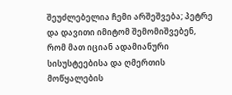შეუძლებელია ჩემი არშეშვება; პეტრე და დავითი იმიტომ შემომიშვებენ, რომ მათ იციან ადამიანური სისუსტეებისა და ღმერთის მოწყალების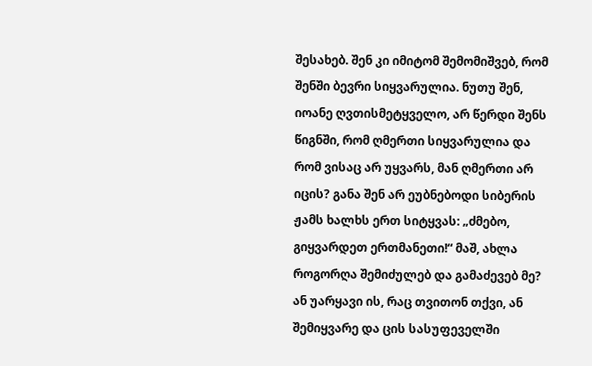შესახებ. შენ კი იმიტომ შემომიშვებ, რომ შენში ბევრი სიყვარულია. ნუთუ შენ, იოანე ღვთისმეტყველო, არ წერდი შენს წიგნში, რომ ღმერთი სიყვარულია და რომ ვისაც არ უყვარს, მან ღმერთი არ იცის? განა შენ არ ეუბნებოდი სიბერის ჟამს ხალხს ერთ სიტყვას: „ძმებო, გიყვარდეთ ერთმანეთი!“ მაშ, ახლა როგორღა შემიძულებ და გამაძევებ მე? ან უარყავი ის, რაც თვითონ თქვი, ან შემიყვარე და ცის სასუფეველში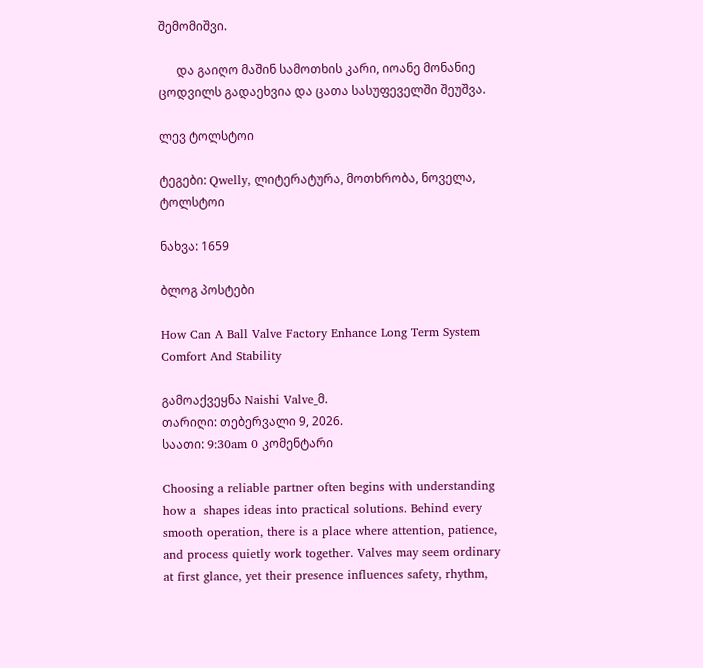შემომიშვი.

      და გაიღო მაშინ სამოთხის კარი, იოანე მონანიე ცოდვილს გადაეხვია და ცათა სასუფეველში შეუშვა.

ლევ ტოლსტოი

ტეგები: Qwelly, ლიტერატურა, მოთხრობა, ნოველა, ტოლსტოი

ნახვა: 1659

ბლოგ პოსტები

How Can A Ball Valve Factory Enhance Long Term System Comfort And Stability

გამოაქვეყნა Naishi Valve_მ.
თარიღი: თებერვალი 9, 2026.
საათი: 9:30am 0 კომენტარი

Choosing a reliable partner often begins with understanding how a  shapes ideas into practical solutions. Behind every smooth operation, there is a place where attention, patience, and process quietly work together. Valves may seem ordinary at first glance, yet their presence influences safety, rhythm,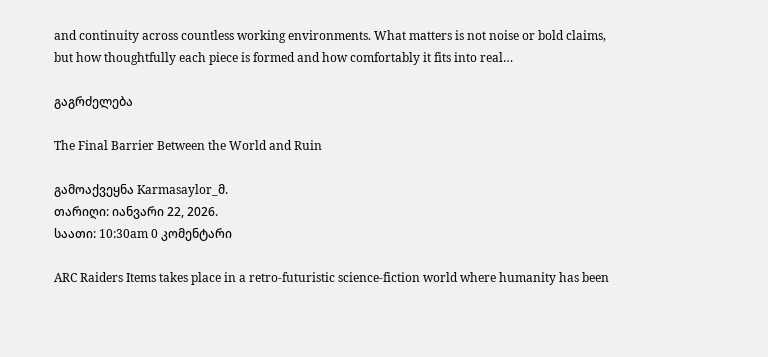and continuity across countless working environments. What matters is not noise or bold claims, but how thoughtfully each piece is formed and how comfortably it fits into real…

გაგრძელება

The Final Barrier Between the World and Ruin

გამოაქვეყნა Karmasaylor_მ.
თარიღი: იანვარი 22, 2026.
საათი: 10:30am 0 კომენტარი

ARC Raiders Items takes place in a retro-futuristic science-fiction world where humanity has been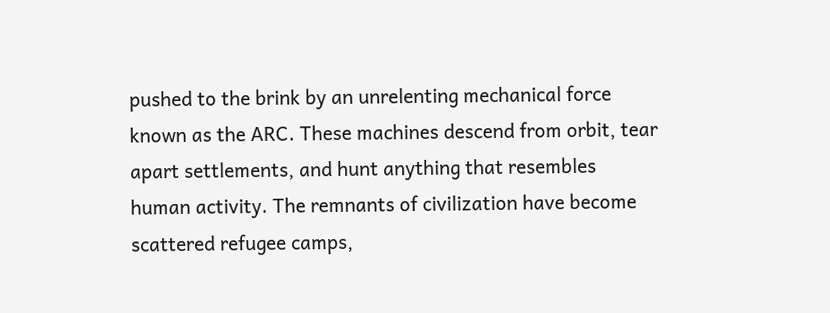pushed to the brink by an unrelenting mechanical force known as the ARC. These machines descend from orbit, tear apart settlements, and hunt anything that resembles human activity. The remnants of civilization have become scattered refugee camps,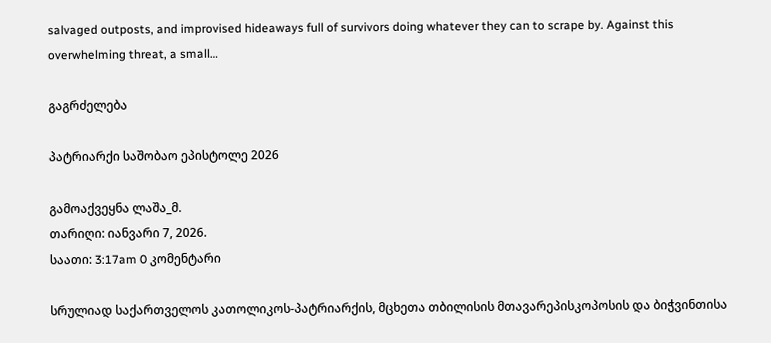salvaged outposts, and improvised hideaways full of survivors doing whatever they can to scrape by. Against this overwhelming threat, a small…

გაგრძელება

პატრიარქი საშობაო ეპისტოლე 2026

გამოაქვეყნა ლაშა_მ.
თარიღი: იანვარი 7, 2026.
საათი: 3:17am 0 კომენტარი

სრულიად საქართველოს კათოლიკოს-პატრიარქის, მცხეთა თბილისის მთავარეპისკოპოსის და ბიჭვინთისა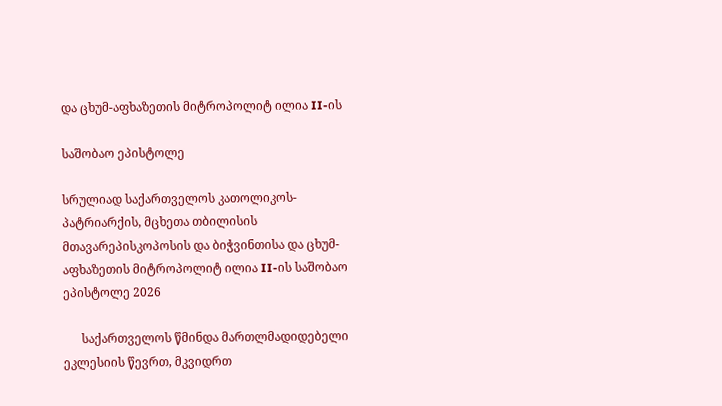და ცხუმ-აფხაზეთის მიტროპოლიტ ილია II-ის

საშობაო ეპისტოლე

სრულიად საქართველოს კათოლიკოს-პატრიარქის, მცხეთა თბილისის მთავარეპისკოპოსის და ბიჭვინთისა და ცხუმ-აფხაზეთის მიტროპოლიტ ილია II-ის საშობაო ეპისტოლე 2026

      საქართველოს წმინდა მართლმადიდებელი ეკლესიის წევრთ, მკვიდრთ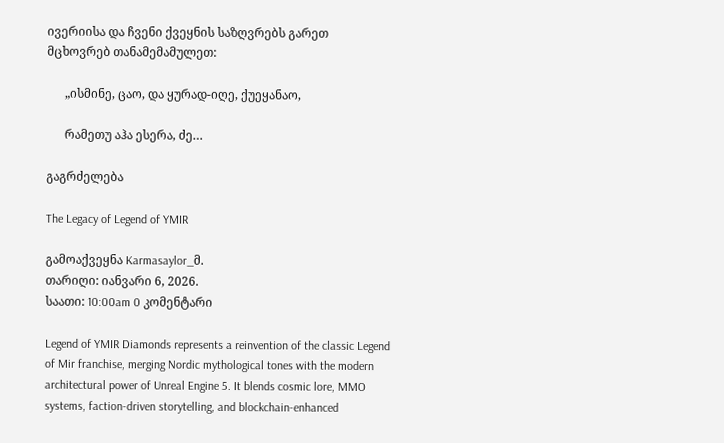ივერიისა და ჩვენი ქვეყნის საზღვრებს გარეთ მცხოვრებ თანამემამულეთ:

      „ისმინე, ცაო, და ყურად-იღე, ქუეყანაო,

      რამეთუ აჰა ესერა, ძე…

გაგრძელება

The Legacy of Legend of YMIR

გამოაქვეყნა Karmasaylor_მ.
თარიღი: იანვარი 6, 2026.
საათი: 10:00am 0 კომენტარი

Legend of YMIR Diamonds represents a reinvention of the classic Legend of Mir franchise, merging Nordic mythological tones with the modern architectural power of Unreal Engine 5. It blends cosmic lore, MMO systems, faction-driven storytelling, and blockchain-enhanced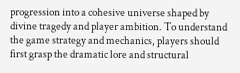progression into a cohesive universe shaped by divine tragedy and player ambition. To understand the game strategy and mechanics, players should first grasp the dramatic lore and structural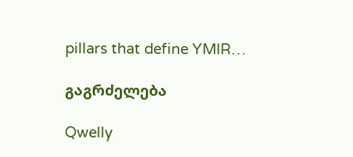pillars that define YMIR…

გაგრძელება

Qwelly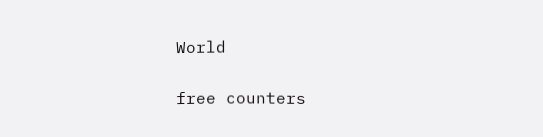World

free counters